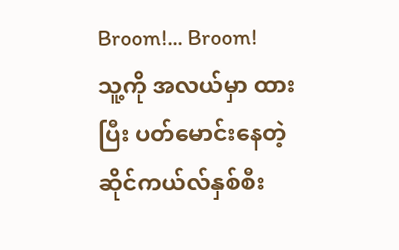Broom!... Broom!
သူ့ကို အလယ်မှာ ထားပြီး ပတ်မောင်းနေတဲ့ ဆိုင်ကယ်လ်နှစ်စီး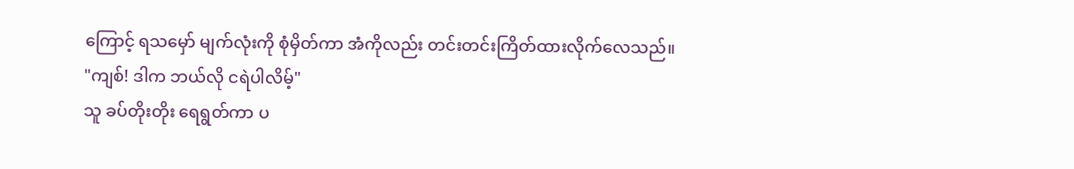ကြောင့် ရသမှော် မျက်လုံးကို စုံမှိတ်ကာ အံကိုလည်း တင်းတင်းကြိတ်ထားလိုက်လေသည်။
"ကျစ်! ဒါက ဘယ်လို ငရဲပါလိမ့်"
သူ ခပ်တိုးတိုး ရေရွတ်ကာ ပ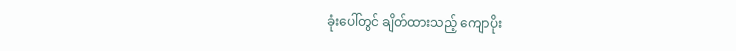ခုံးပေါ်တွင် ချိတ်ထားသည့် ကျောပိုး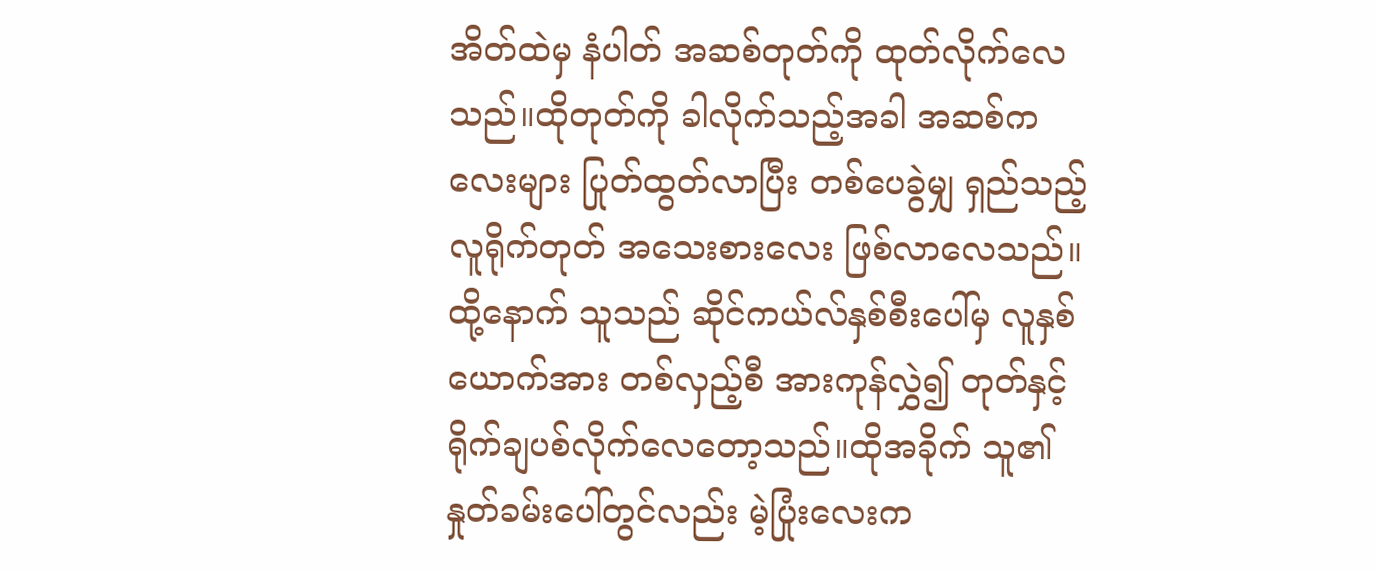အိတ်ထဲမှ နံပါတ် အဆစ်တုတ်ကို ထုတ်လိုက်လေသည်။ထိုတုတ်ကို ခါလိုက်သည့်အခါ အဆစ်ကလေးများ ပြုတ်ထွတ်လာပြီး တစ်ပေခွဲမျှ ရှည်သည့် လူရိုက်တုတ် အသေးစားလေး ဖြစ်လာလေသည်။ထို့နောက် သူသည် ဆိုင်ကယ်လ်နှစ်စီးပေါ်မှ လူနှစ်ယောက်အား တစ်လှည့်စီ အားကုန်လွှဲ၍ တုတ်နှင့် ရိုက်ချပစ်လိုက်လေတော့သည်။ထိုအခိုက် သူ၏ နှုတ်ခမ်းပေါ်တွင်လည်း မဲ့ပြုံးလေးက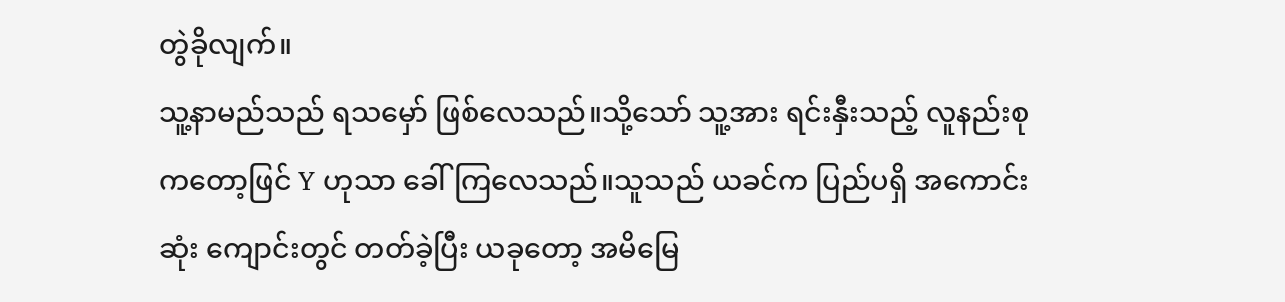တွဲခိုလျက်။
သူ့နာမည်သည် ရသမှော် ဖြစ်လေသည်။သို့သော် သူ့အား ရင်းနှီးသည့် လူနည်းစုကတော့ဖြင် Y ဟုသာ ခေါ်ကြလေသည်။သူသည် ယခင်က ပြည်ပရှိ အကောင်းဆုံး ကျောင်းတွင် တတ်ခဲ့ပြီး ယခုတော့ အမိမြေ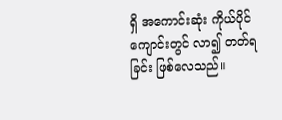ရှိ အကောင်းဆုံး ကိုယ်ပိုင်ကျောင်းတွင် လာ၍ တတ်ရခြင်း ဖြစ်လေသည်။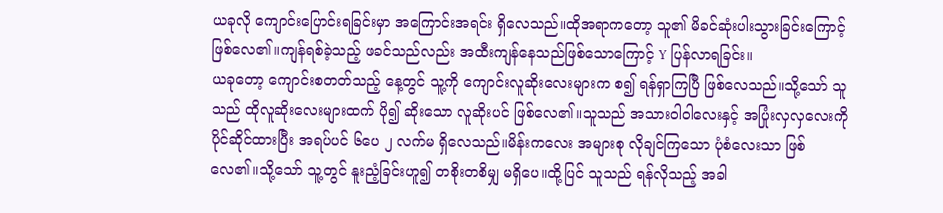ယခုလို ကျောင်းပြောင်းရခြင်းမှာ အကြောင်းအရင်း ရှိလေသည်။ထိုအရာကတော့ သူ၏ မိခင်ဆုံးပါးသွားခြင်းကြောင့် ဖြစ်လေ၏။ကျန်ရစ်ခဲ့သည့် ဖခင်သည်လည်း အထီးကျန်နေသည်ဖြစ်သောကြောင့် Y ပြန်လာရခြင်း။
ယခုတော့ ကျောင်းစတတ်သည့် နေ့တွင် သူ့ကို ကျောင်းလူဆိုးလေးများက စ၍ ရန်ရှာကြပြီ ဖြစ်လေသည်။သို့သော် သူသည် ထိုလူဆိုးလေးများထက် ပို၍ ဆိုးသော လူဆိုးပင် ဖြစ်လေ၏။သူသည် အသားဝါဝါလေးနှင့် အပြုံးလှလှလေးကို ပိုင်ဆိုင်ထားပြီး အရပ်ပင် ၆ပေ ၂ လက်မ ရှိလေသည်။မိန်းကလေး အများစု လိုချင်ကြသော ပုံစံလေးသာ ဖြစ်လေ၏။သို့သော် သူ့တွင် နူးညံ့ခြင်းဟူ၍ တစိုးတစိမျှ မရှိပေ။ထို့ပြင် သူသည် ရန်လိုသည့် အခါ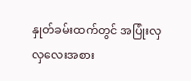နှုတ်ခမ်းထက်တွင် အပြုံးလှလှလေးအစား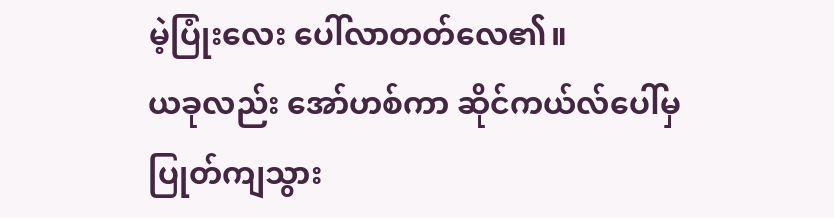မဲ့ပြုံးလေး ပေါ်လာတတ်လေ၏။
ယခုလည်း အော်ဟစ်ကာ ဆိုင်ကယ်လ်ပေါ်မှ ပြုတ်ကျသွား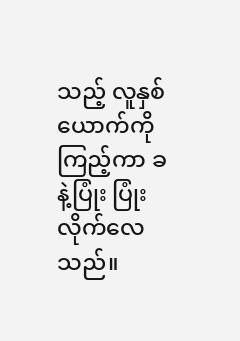သည့် လူနှစ်ယောက်ကို ကြည့်ကာ ခနဲ့ပြုံး ပြုံးလိုက်လေသည်။